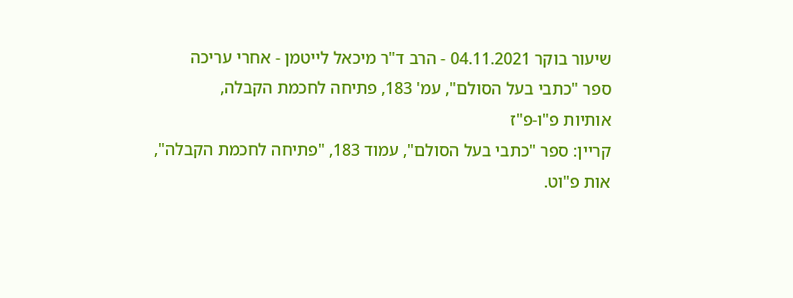שיעור בוקר 04.11.2021 - הרב ד"ר מיכאל לייטמן - אחרי עריכה
ספר "כתבי בעל הסולם", עמ' 183, פתיחה לחכמת הקבלה,
אותיות פ"ו-פ"ז
קריין: ספר "כתבי בעל הסולם", עמוד 183, "פתיחה לחכמת הקבלה", אות פ"וט.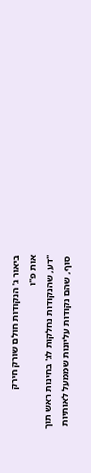ביאור ג' הנקודות חולם שורק חירק
אות פ"ו
"דע, שהנקודות נחלקות לג' בחינות ראש תוך סוף, שהם נקודות עליונות שממעל לאותיות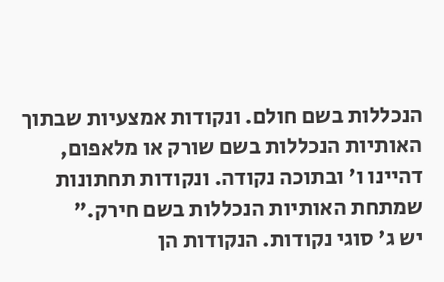הנכללות בשם חולם. ונקודות אמצעיות שבתוך האותיות הנכללות בשם שורק או מלאפום, דהיינו ו' ובתוכה נקודה. ונקודות תחתונות שמתחת האותיות הנכללות בשם חירק."
יש ג' סוגי נקודות. הנקודות הן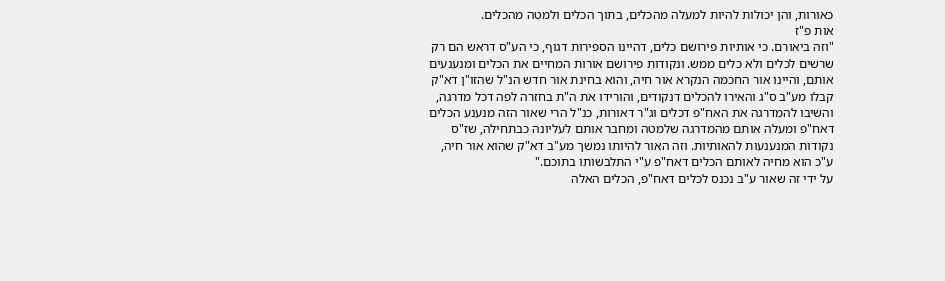כאורות, והן יכולות להיות למעלה מהכלים, בתוך הכלים ולמטה מהכלים.
אות פ"ז
"וזה ביאורם. כי אותיות פירושם כלים, דהיינו הספירות דגוף, כי הע"ס דראש הם רק שרשים לכלים ולא כלים ממש. ונקודות פירושם אורות המחיים את הכלים ומנענעים אותם, והיינו אור החכמה הנקרא אור חיה, והוא בחינת אור חדש הנ"ל שהזו"ן דא"ק קבלו מע"ב ס"ג והאירו להכלים דנקודים, והורידו את ה"ת בחזרה לפה דכל מדרגה, והשיבו להמדרגה את האח"פ דכלים וג"ר דאורות, כנ"ל הרי שאור הזה מנענע הכלים דאח"פ ומעלה אותם מהמדרגה שלמטה ומחבר אותם לעליונה כבתחילה, שז"ס נקודות המנענעות להאותיות. וזה האור להיותו נמשך מע"ב דא"ק שהוא אור חיה, ע"כ הוא מחיה לאותם הכלים דאח"פ ע"י התלבשותו בתוכם."
על ידי זה שאור ע"ב נכנס לכלים דאח"פ, הכלים האלה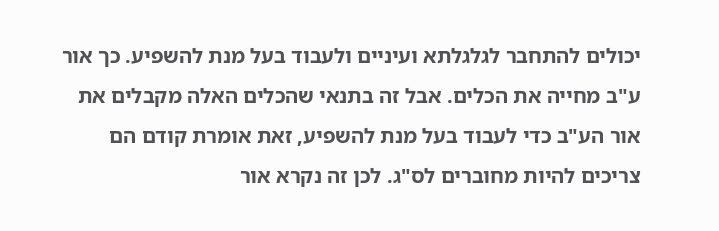יכולים להתחבר לגלגלתא ועיניים ולעבוד בעל מנת להשפיע. כך אור ע"ב מחייה את הכלים. אבל זה בתנאי שהכלים האלה מקבלים את אור הע"ב כדי לעבוד בעל מנת להשפיע, זאת אומרת קודם הם צריכים להיות מחוברים לס"ג. לכן זה נקרא אור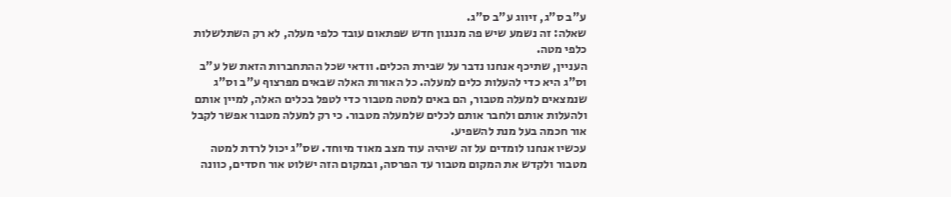ע"ב ס"ג, זיווג ע"ב ס"ג.
שאלה: זה נשמע שיש פה מנגנון חדש שפתאום עובד כלפי מעלה, לא רק השתלשלות כלפי מטה.
העניין, שתיכף אנחנו נדבר על שבירת הכלים. וודאי שכל ההתחברות הזאת של ע"ב וס"ג היא כדי להעלות כלים למעלה. כל האורות האלה שבאים מפרצוף ע"ב וס"ג שנמצאים למעלה מטבור, הם באים למטה מטבור כדי לטפל בכלים האלה, למיין אותם ולהעלות אותם ולחבר אותם לכלים שלמעלה מטבור. כי רק למעלה מטבור אפשר לקבל אור חכמה בעל מנת להשפיע.
עכשיו אנחנו לומדים על זה שיהיה עוד מצב מאוד מיוחד. שס"ג יכול לרדת למטה מטבור ולקדש את המקום מטבור עד הפרסה, ובמקום הזה ישלוט אור חסדים, כוונה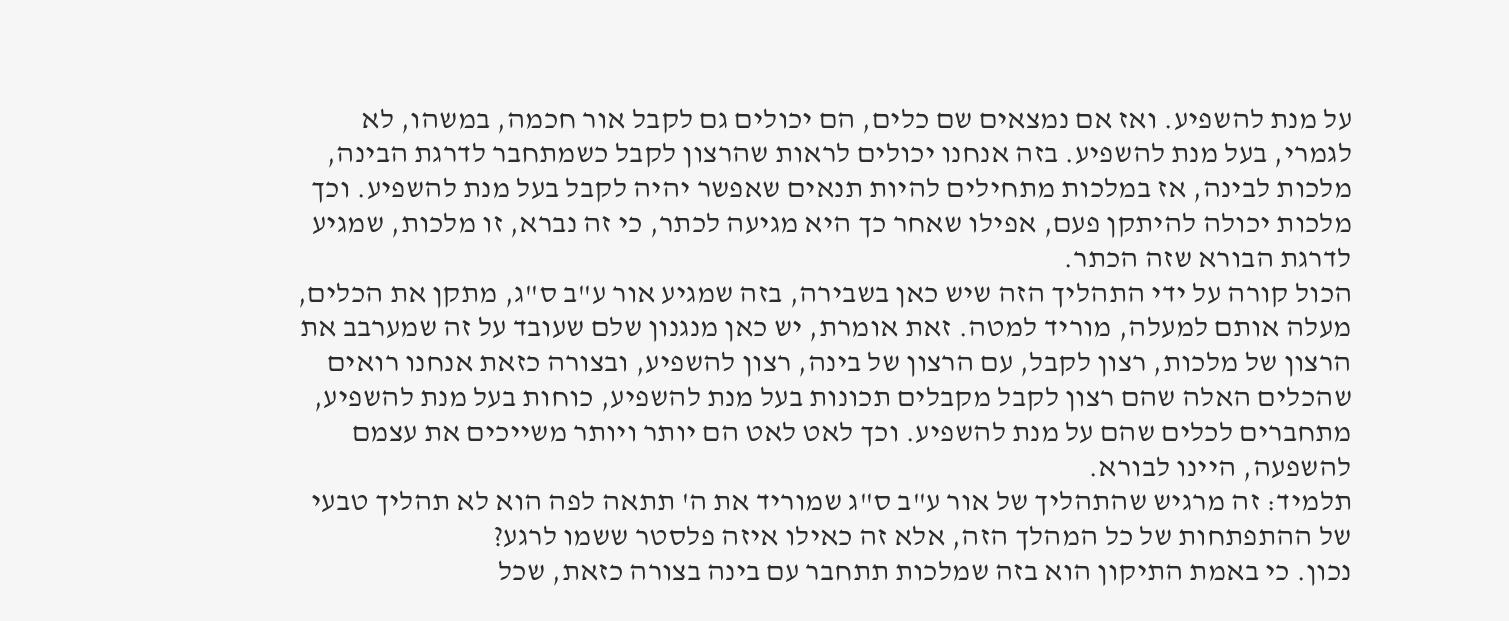על מנת להשפיע. ואז אם נמצאים שם כלים, הם יכולים גם לקבל אור חכמה, במשהו, לא לגמרי, בעל מנת להשפיע. בזה אנחנו יכולים לראות שהרצון לקבל כשמתחבר לדרגת הבינה, מלכות לבינה, אז במלכות מתחילים להיות תנאים שאפשר יהיה לקבל בעל מנת להשפיע. וכך מלכות יכולה להיתקן פעם, אפילו שאחר כך היא מגיעה לכתר, כי זה נברא, זו מלכות, שמגיע לדרגת הבורא שזה הכתר.
הכול קורה על ידי התהליך הזה שיש כאן בשבירה, בזה שמגיע אור ע"ב ס"ג, מתקן את הכלים, מעלה אותם למעלה, מוריד למטה. זאת אומרת, יש כאן מנגנון שלם שעובד על זה שמערבב את הרצון של מלכות, רצון לקבל, עם הרצון של בינה, רצון להשפיע, ובצורה כזאת אנחנו רואים שהכלים האלה שהם רצון לקבל מקבלים תכונות בעל מנת להשפיע, כוחות בעל מנת להשפיע, מתחברים לכלים שהם על מנת להשפיע. וכך לאט לאט הם יותר ויותר משייכים את עצמם להשפעה, היינו לבורא.
תלמיד: זה מרגיש שהתהליך של אור ע"ב ס"ג שמוריד את ה' תתאה לפה הוא לא תהליך טבעי של ההתפתחות של כל המהלך הזה, אלא זה כאילו איזה פלסטר ששמו לרגע?
נכון. כי באמת התיקון הוא בזה שמלכות תתחבר עם בינה בצורה כזאת, שכל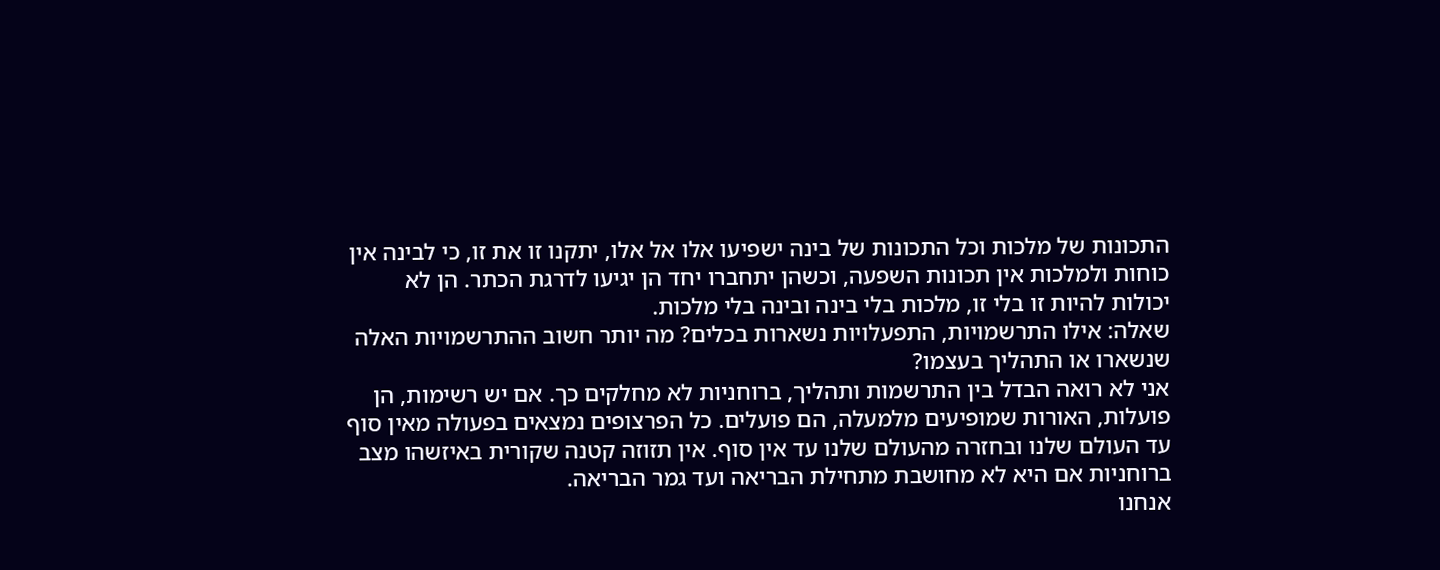התכונות של מלכות וכל התכונות של בינה ישפיעו אלו אל אלו, יתקנו זו את זו, כי לבינה אין כוחות ולמלכות אין תכונות השפעה, וכשהן יתחברו יחד הן יגיעו לדרגת הכתר. הן לא יכולות להיות זו בלי זו, מלכות בלי בינה ובינה בלי מלכות.
שאלה: אילו התרשמויות, התפעלויות נשארות בכלים? מה יותר חשוב ההתרשמויות האלה שנשארו או התהליך בעצמו?
אני לא רואה הבדל בין התרשמות ותהליך, ברוחניות לא מחלקים כך. אם יש רשימות, הן פועלות, האורות שמופיעים מלמעלה, הם פועלים. כל הפרצופים נמצאים בפעולה מאין סוף עד העולם שלנו ובחזרה מהעולם שלנו עד אין סוף. אין תזוזה קטנה שקורית באיזשהו מצב ברוחניות אם היא לא מחושבת מתחילת הבריאה ועד גמר הבריאה.
אנחנו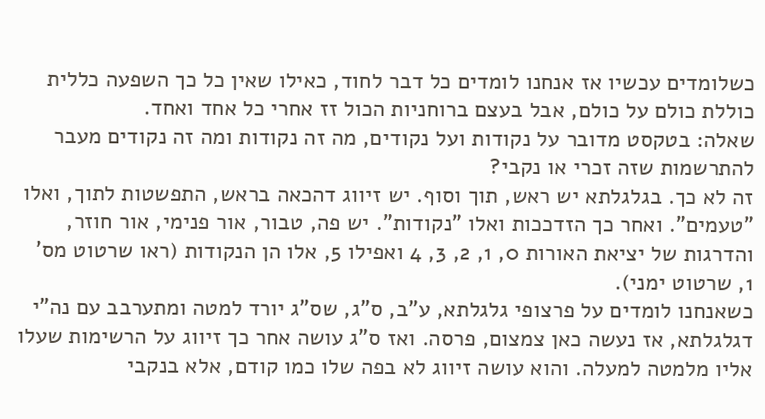כשלומדים עכשיו אז אנחנו לומדים כל דבר לחוד, כאילו שאין כל כך השפעה כללית כוללת כולם על כולם, אבל בעצם ברוחניות הכול זז אחרי כל אחד ואחד.
שאלה: בטקסט מדובר על נקודות ועל נקודים, מה זה נקודות ומה זה נקודים מעבר להתרשמות שזה זכרי או נקבי?
זה לא כך. בגלגלתא יש ראש, תוך וסוף. יש זיווג דהכאה בראש, התפשטות לתוך, ואלו "טעמים". ואחר כך הזדככות ואלו "נקודות". יש פה, טבור, אור פנימי, אור חוזר, והדרגות של יציאת האורות 0, 1, 2, 3, 4 ואפילו 5, אלו הן הנקודות (ראו שרטוט מס' 1, שרטוט ימני).
כשאנחנו לומדים על פרצופי גלגלתא, ע"ב, ס"ג, שס"ג יורד למטה ומתערבב עם נה"י דגלגלתא, אז נעשה כאן צמצום, פרסה. ואז ס"ג עושה אחר כך זיווג על הרשימות שעלו אליו מלמטה למעלה. והוא עושה זיווג לא בפה שלו כמו קודם, אלא בנקבי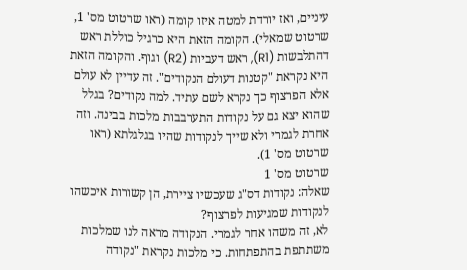עיניים, ואז יורדת למטה איזו קומה (ראו שרטוט מס' 1, שרטוט שמאלי). הקומה הזאת היא כרגיל כוללת ראש דהתלבשות (R1), ראש דעביות (R2) וגוף. והקומה הזאת היא נקראת "קטנות דעולם הנקודים". זה עדיין לא עולם אלא הפרצוף כך נקרא לשם עתיד. למה נקודים? בגלל שהוא יצא גם על נקודות התערבבות מלכות בבינה. וזה אחרת לגמרי ולא שייך לנקודות שהיו בגלגלתא (ראו שרטוט מס' 1).
שרטוט מס' 1
שאלה: נקודות דס"ג שעכשיו ציירת, הן קשורות איכשהו לנקודות שמגיעות לפרצוף?
לא, זה משהו אחר לגמרי. הנקודה מראה לנו שמלכות משתתפת בהתפתחות. כי מלכות נקראת "נקודה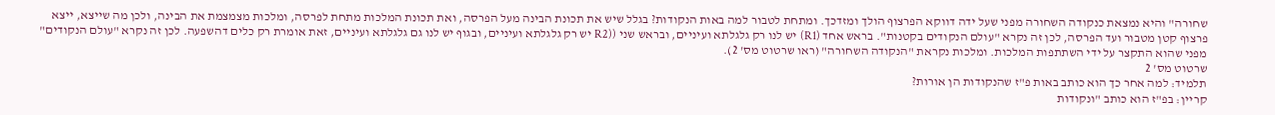שחורה" והיא נמצאת כנקודה השחורה מפני שעל ידה דווקא הפרצוף הולך ומזדכך. ומתחת לטבור למה באות הנקודות? בגלל שיש את תכונת הבינה מעל הפרסה, ואת תכונת המלכות מתחת לפרסה, ומלכות מצמצמת את הבינה, ולכן מה שייצא, ייצא פרצוף קטן מטבור ועד הפרסה, לכן זה נקרא "עולם הנקודים בקטנות". בראש אחד (R1) יש לנו רק גלגלתא ועיניים, ובראש שני ((R2 יש רק גלגלתא ועיניים, ובגוף יש לנו גם גלגלתא ועיניים, זאת אומרת רק כלים דהשפעה. לכן זה נקרא "עולם הנקודים" מפני שהוא התקצר על ידי השתתפות המלכות. ומלכות נקראת "הנקודה השחורה" (ראו שרטוט מס' 2).
שרטוט מס' 2
תלמיד: למה אחר כך הוא כותב באות פ"ז שהנקודות הן אורות?
קריין: בפ"ז הוא כותב "ונקודות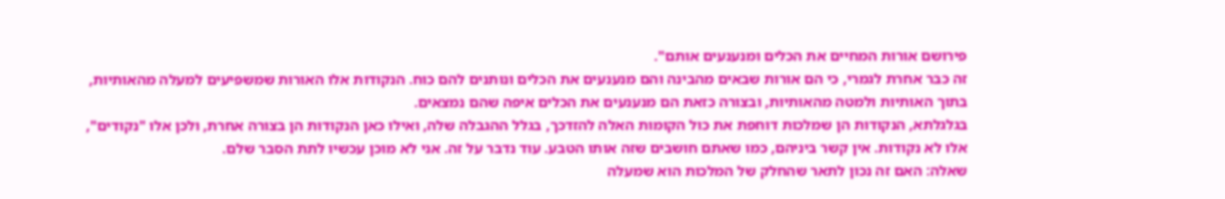פירושם אורות המחיים את הכלים ומנענעים אותם".
זה כבר אחרת לגמרי, כי הם אורות שבאים מהבינה והם מנענעים את הכלים ונותנים להם כוח. הנקודות אלו האורות שמשפיעים למעלה מהאותיות, בתוך האותיות ולמטה מהאותיות, ובצורה כזאת הם מנענעים את הכלים איפה שהם נמצאים.
בגלגלתא, הנקודות הן שמלכות דוחפת את כול הקומות האלה להזדכך, בגלל ההגבלה שלה, ואילו כאן הנקודות הן בצורה אחרת, ולכן אלו "נקודים", אלו לא נקודות. אין קשר ביניהם, כמו שאתם חושבים שזה אותו הטבע. עוד נדבר על זה. אני לא מוכן עכשיו לתת הסבר שלם.
שאלה: האם זה נכון לתאר שהחלק של המלכות הוא שמעלה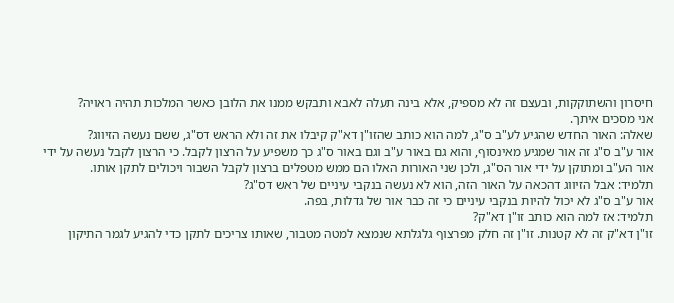חיסרון והשתוקקות, ובעצם זה לא מספיק, אלא בינה תעלה לאבא ותבקש ממנו את הלובן כאשר המלכות תהיה ראויה?
אני מסכים איתך.
שאלה: האור החדש שהגיע לע"ב ס"ג, למה הוא כותב שהזו"ן דא"ק קיבלו את זה ולא הראש דס"ג, ששם נעשה הזיווג?
אור ע"ב ס"ג זה אור שמגיע מאינסוף, והוא גם באור ע"ב וגם באור ס"ג כך משפיע על הרצון לקבל. כי הרצון לקבל נעשה על ידי אור הע"ב ומתוקן על ידי אור הס"ג, ולכן שני האורות האלו הם ממש מטפלים ברצון לקבל השבור ויכולים לתקן אותו.
תלמיד: אבל הזיווג דהכאה על האור הזה, הוא לא נעשה בנקבי עיניים של ראש דס"ג?
אור ע"ב ס"ג לא יכול להיות בנקבי עיניים כי זה כבר אור של גדלות, בפה.
תלמיד: אז למה הוא כותב זו"ן דא"ק?
זו"ן דא"ק זה לא קטנות. זו"ן זה חלק מפרצוף גלגלתא שנמצא למטה מטבור, שאותו צריכים לתקן כדי להגיע לגמר התיקון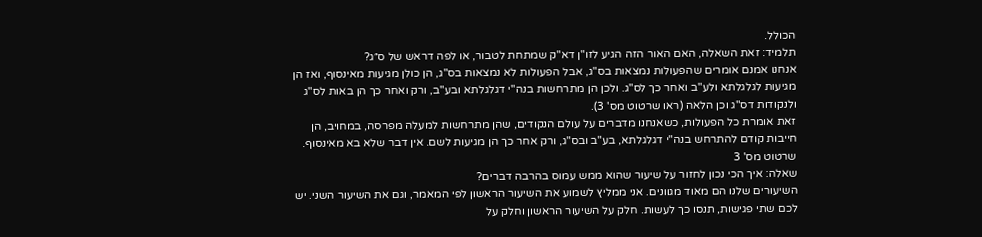הכולל.
תלמיד: זאת השאלה, האם האור הזה הגיע לזו"ן דא"ק שמתחת לטבור, או לפה דראש של ס״ג?
אנחנו אמנם אומרים שהפעולות נמצאות בס"ג, אבל הפעולות לא נמצאות בס"ג, הן כולן מגיעות מאינסוף, ואז הן מגיעות לגלגלתא ולע"ב ואחר כך לס"ג. ולכן הן מתרחשות בנה"י דגלגלתא ובע"ב, ורק ואחר כך הן באות לס"ג ולנקודות דס"ג וכן הלאה (ראו שרטוט מס' 3).
זאת אומרת כל הפעולות, כשאנחנו מדברים על עולם הנקודים, שהן מתרחשות למעלה מפרסה, במחויב, הן חייבות קודם להתרחש בנה"י דגלגלתא, בע"ב ובס"ג, ורק אחר כך הן מגיעות לשם. אין דבר שלא בא מאינסוף.
שרטוט מס' 3
שאלה: איך הכי נכון לחזור על שיעור שהוא ממש עמוס בהרבה דברים?
השיעורים שלנו הם מאוד מגוונים. אני ממליץ לשמוע את השיעור הראשון לפי המאמר, וגם את השיעור השני. יש לכם שתי פגישות, תנסו כך לעשות. חלק על השיעור הראשון וחלק על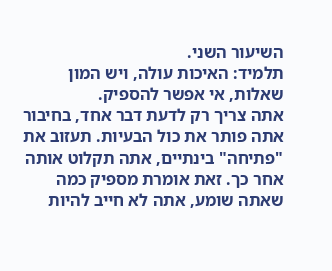השיעור השני.
תלמיד: האיכות עולה, ויש המון שאלות, אי אפשר להספיק.
אתה צריך רק לדעת דבר אחד, בחיבור אתה פותר את כול הבעיות. תעזוב את "פתיחה" בינתיים, אתה תקלוט אותה אחר כך. זאת אומרת מספיק כמה שאתה שומע, אתה לא חייב להיות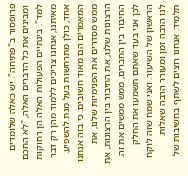פרופסור ב"פתיחה". יש כאלה שלומדים ומבינים את כל הדברים האלה, "לא החכם למד". בינתיים הפעולות האלה הן רחוקות מאיתנו, אנחנו צריכים ללמוד מהן רק דבר אחד, כולן מתרחשות בעל מנת להשפיע.
המאמרים הם מאוד חשובים. כי בזה אנחנו ממש מסדרים את הפנימיות שלנו, את הרצונות שלנו, את החיבור בין הרצונות, את החיבור בין החברים, ממש ממשים את זה. לכן אני בעד שאתם תשמעו את החלק הראשון של השיעור. ואני שמח שזה לוקח לנו הרבה זמן ומעורר הרבה שאלות.
תלמיד: אנחנו רוצים לשתף בחשיבות של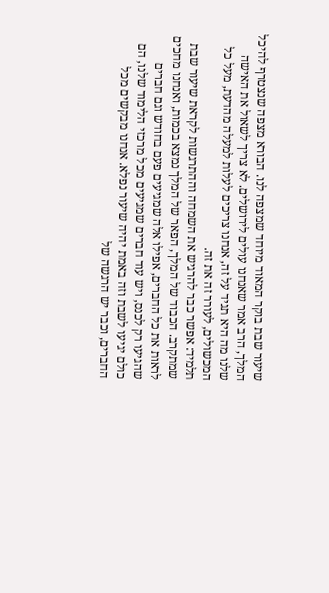שיעור שבת בוקר המאוד מיוחד שמצפה לנו. הבורא מצפה שנצטרף להיכל המלך, הרב אמר שאנחנו עולים לירושלים. לא צריך לשאול את האישה שלנו מה היא תגיד על זה, אנחנו צריכים לעלות למעלה מהדעת, מעל כל המכשולים, לעורר זה את זה.
תלמיד: אפשר כבר להרגיש את השמחה וההתרגשות לקראת שיעור שבת שמתקרב. הכבוד של המלך, הפאר של המלך נמצא בכמות, ואנחנו מחכים לראות את כל החברים, אפילו אלה שמגיעים פעם בחודש וגם חברים שהגיעו רק לכנס, ויש עוד חברים שמגיעים מכל מרכזי הלימוד שלנו, הם כולם יגיעו לשבת וזה באמת יהיה שיעור נפלא. אנחנו מבקשים מכל החברים, וכבר יש הרגשה של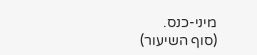מיני-כנס.
(סוף השיעור)